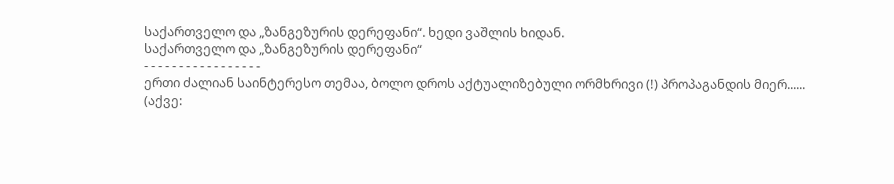საქართველო და „ზანგეზურის დერეფანი“. ხედი ვაშლის ხიდან.
საქართველო და „ზანგეზურის დერეფანი“
- - - - - - - - - - - - - - - - -
ერთი ძალიან საინტერესო თემაა, ბოლო დროს აქტუალიზებული ორმხრივი (!) პროპაგანდის მიერ......
(აქვე: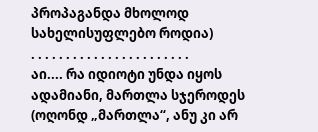პროპაგანდა მხოლოდ სახელისუფლებო როდია)
. . . . . . . . . . . . . . . . . . . . . . .
აი.... რა იდიოტი უნდა იყოს ადამიანი, მართლა სჯეროდეს (ოღონდ „მართლა“, ანუ კი არ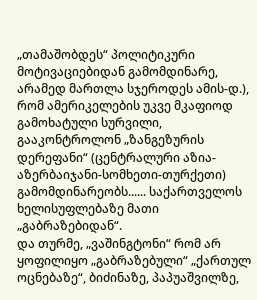„თამაშობდეს“ პოლიტიკური მოტივაციებიდან გამომდინარე, არამედ მართლა სჯეროდეს ამის-დ.), რომ ამერიკელების უკვე მკაფიოდ გამოხატული სურვილი, გააკონტროლონ „ზანგეზურის დერეფანი“ (ცენტრალური აზია-აზერბაიჯანი-სომხეთი-თურქეთი) გამომდინარეობს...... საქართველოს ხელისუფლებაზე მათი „გაბრაზებიდან“.
და თურმე, „ვაშინგტონი“ რომ არ ყოფილიყო „გაბრაზებული“ „ქართულ ოცნებაზე“, ბიძინაზე, პაპუაშვილზე,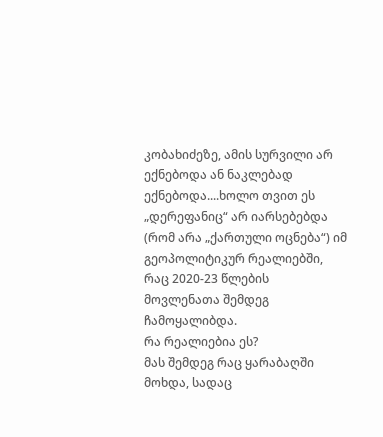კობახიძეზე, ამის სურვილი არ ექნებოდა ან ნაკლებად ექნებოდა....ხოლო თვით ეს „დერეფანიც“ არ იარსებებდა (რომ არა „ქართული ოცნება“) იმ გეოპოლიტიკურ რეალიებში, რაც 2020-23 წლების მოვლენათა შემდეგ ჩამოყალიბდა.
რა რეალიებია ეს?
მას შემდეგ რაც ყარაბაღში მოხდა, სადაც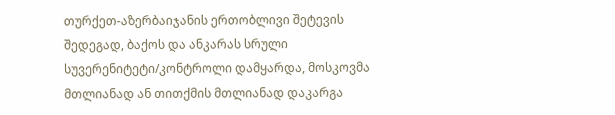თურქეთ-აზერბაიჯანის ერთობლივი შეტევის შედეგად, ბაქოს და ანკარას სრული სუვერენიტეტი/კონტროლი დამყარდა, მოსკოვმა მთლიანად ან თითქმის მთლიანად დაკარგა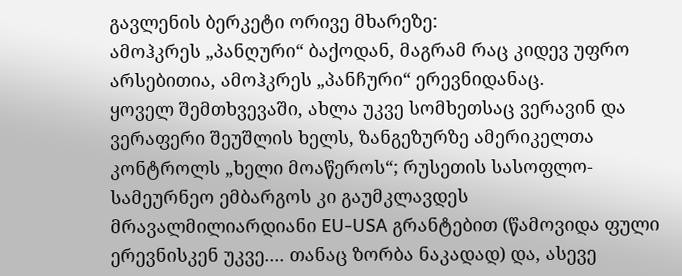გავლენის ბერკეტი ორივე მხარეზე:
ამოჰკრეს „პანღური“ ბაქოდან, მაგრამ რაც კიდევ უფრო არსებითია, ამოჰკრეს „პანჩური“ ერევნიდანაც.
ყოველ შემთხვევაში, ახლა უკვე სომხეთსაც ვერავინ და ვერაფერი შეუშლის ხელს, ზანგეზურზე ამერიკელთა კონტროლს „ხელი მოაწეროს“; რუსეთის სასოფლო-სამეურნეო ემბარგოს კი გაუმკლავდეს მრავალმილიარდიანი EU-USA გრანტებით (წამოვიდა ფული ერევნისკენ უკვე.... თანაც ზორბა ნაკადად) და, ასევე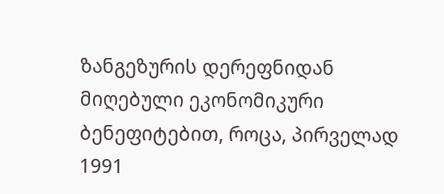ზანგეზურის დერეფნიდან მიღებული ეკონომიკური ბენეფიტებით, როცა, პირველად 1991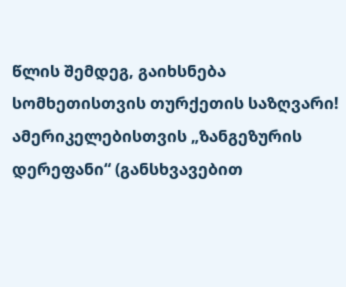წლის შემდეგ, გაიხსნება სომხეთისთვის თურქეთის საზღვარი!
ამერიკელებისთვის „ზანგეზურის დერეფანი“ (განსხვავებით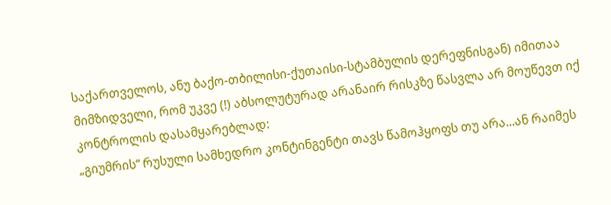საქართველოს, ანუ ბაქო-თბილისი-ქუთაისი-სტამბულის დერეფნისგან) იმითაა მიმზიდველი, რომ უკვე (!) აბსოლუტურად არანაირ რისკზე წასვლა არ მოუწევთ იქ კონტროლის დასამყარებლად:
„გიუმრის“ რუსული სამხედრო კონტინგენტი თავს წამოჰყოფს თუ არა...ან რაიმეს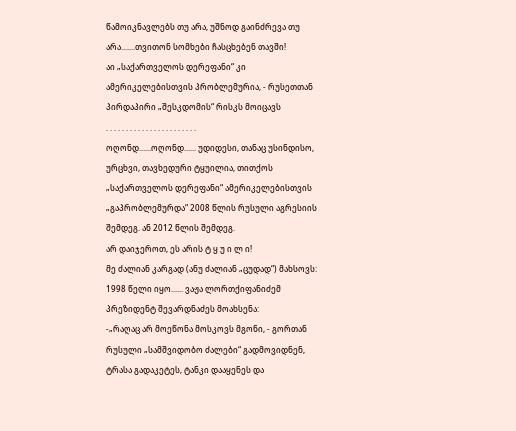წამოიკნავლებს თუ არა, უშნოდ გაინძრევა თუ არა.......თვითონ სომხები ჩასცხებენ თავში!
აი „საქართველოს დერეფანი“ კი ამერიკელებისთვის პრობლემურია, - რუსეთთან პირდაპირი „შესკდომის“ რისკს მოიცავს
. . . . . . . . . . . . . . . . . . . . . . .
ოღონდ......ოღონდ...... უდიდესი, თანაც უსინდისო, ურცხვი, თავხედური ტყუილია, თითქოს „საქართველოს დერეფანი“ ამერიკელებისთვის „გაპრობლემურდა“ 2008 წლის რუსული აგრესიის შემდეგ. ან 2012 წლის შემდეგ.
არ დაიჯეროთ, ეს არის ტ ყ უ ი ლ ი!
მე ძალიან კარგად (ანუ ძალიან „ცუდად“) მახსოვს:
1998 წელი იყო...... ვაჟა ლორთქიფანიძემ პრეზიდენტ შევარდნაძეს მოახსენა:
-„რაღაც არ მოეწონა მოსკოვს მგონი, - გორთან რუსული „სამშვიდობო ძალები“ გადმოვიდნენ, ტრასა გადაკეტეს, ტანკი დააყენეს და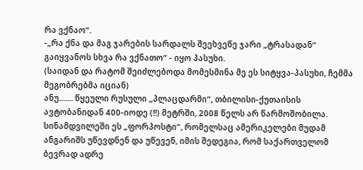რა ვქნაო“.
-„რა ქნა და მაგ ჯარების სარდალს შეეხვეწე ჯარი „ტრასადან“ გაიყვანოს სხვა რა ვქნათო“ - იყო პასუხი.
(საიდან და რატომ შეიძლებოდა მომესმინა მე ეს სიტყვა-პასუხი, ჩემმა მეგობრებმა იციან)
ანუ....... წყეული რუსული „პლაცდარმი“, თბილისი-ქუთაისის ავტობანიდან 400-იოდე (!!) მეტრში, 2008 წელს არ წარმოშობილა.
სინამდვილეში ეს „ფორპოსტი“, რომელსაც ამერიკელები მუდამ ანგარიშს უწევდნენ და უწევენ, იმის შედეგია, რომ საქართველომ ბევრად ადრე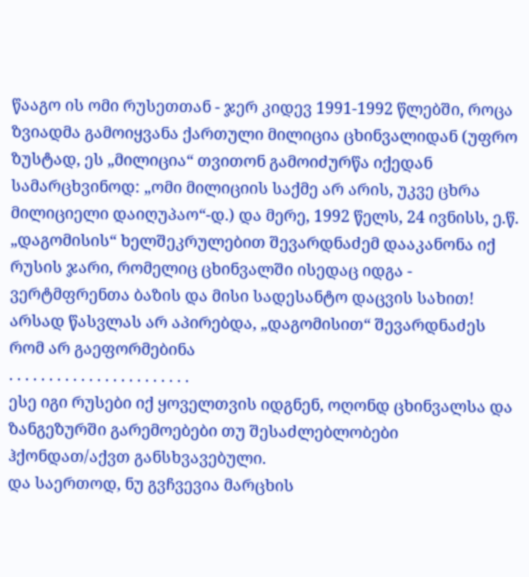წააგო ის ომი რუსეთთან - ჯერ კიდევ 1991-1992 წლებში, როცა ზვიადმა გამოიყვანა ქართული მილიცია ცხინვალიდან (უფრო ზუსტად, ეს „მილიცია“ თვითონ გამოიძურწა იქედან სამარცხვინოდ: „ომი მილიციის საქმე არ არის, უკვე ცხრა მილიციელი დაიღუპაო“-დ.) და მერე, 1992 წელს, 24 ივნისს, ე.წ. „დაგომისის“ ხელშეკრულებით შევარდნაძემ დააკანონა იქ რუსის ჯარი, რომელიც ცხინვალში ისედაც იდგა - ვერტმფრენთა ბაზის და მისი სადესანტო დაცვის სახით!
არსად წასვლას არ აპირებდა, „დაგომისით“ შევარდნაძეს რომ არ გაეფორმებინა
. . . . . . . . . . . . . . . . . . . . . . .
ესე იგი რუსები იქ ყოველთვის იდგნენ, ოღონდ ცხინვალსა და ზანგეზურში გარემოებები თუ შესაძლებლობები ჰქონდათ/აქვთ განსხვავებული.
და საერთოდ, ნუ გვჩვევია მარცხის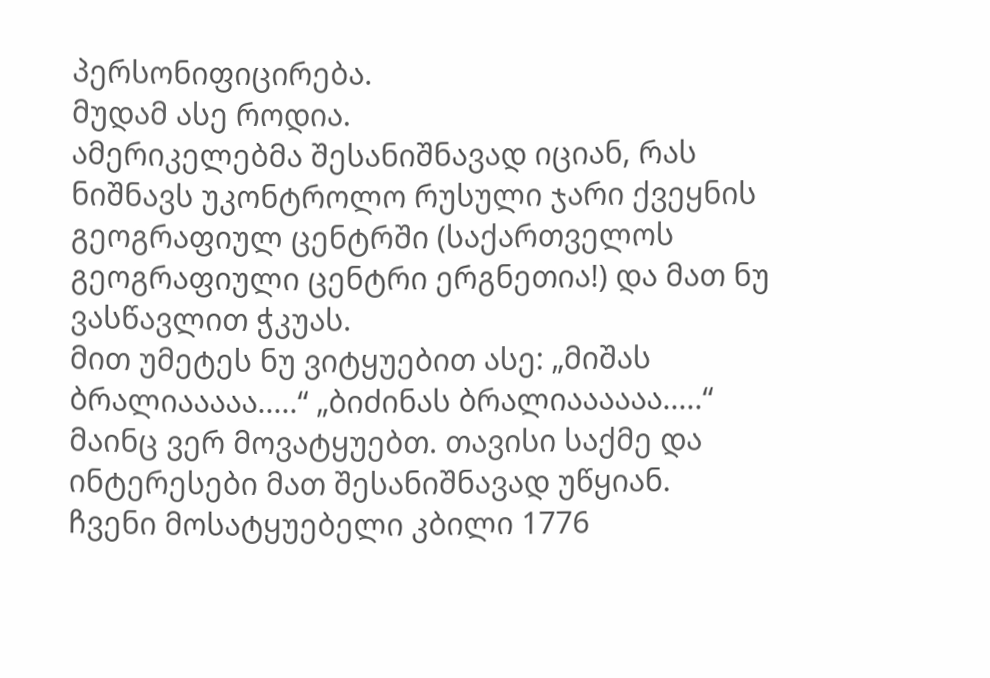პერსონიფიცირება.
მუდამ ასე როდია.
ამერიკელებმა შესანიშნავად იციან, რას ნიშნავს უკონტროლო რუსული ჯარი ქვეყნის გეოგრაფიულ ცენტრში (საქართველოს გეოგრაფიული ცენტრი ერგნეთია!) და მათ ნუ ვასწავლით ჭკუას.
მით უმეტეს ნუ ვიტყუებით ასე: „მიშას ბრალიააააა.....“ „ბიძინას ბრალიაააააა.....“
მაინც ვერ მოვატყუებთ. თავისი საქმე და ინტერესები მათ შესანიშნავად უწყიან.
ჩვენი მოსატყუებელი კბილი 1776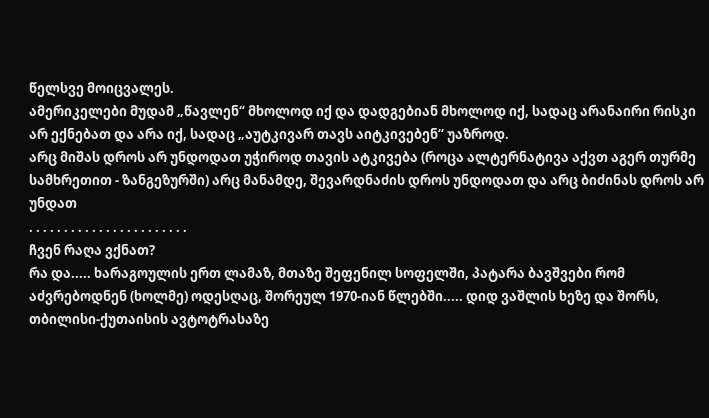წელსვე მოიცვალეს.
ამერიკელები მუდამ „წავლენ“ მხოლოდ იქ და დადგებიან მხოლოდ იქ, სადაც არანაირი რისკი არ ექნებათ და არა იქ, სადაც „აუტკივარ თავს აიტკივებენ“ უაზროდ.
არც მიშას დროს არ უნდოდათ უჭიროდ თავის ატკივება (როცა ალტერნატივა აქვთ აგერ თურმე სამხრეთით - ზანგეზურში) არც მანამდე, შევარდნაძის დროს უნდოდათ და არც ბიძინას დროს არ უნდათ
. . . . . . . . . . . . . . . . . . . . . . .
ჩვენ რაღა ვქნათ?
რა და..... ხარაგოულის ერთ ლამაზ, მთაზე შეფენილ სოფელში, პატარა ბავშვები რომ აძვრებოდნენ (ხოლმე) ოდესღაც, შორეულ 1970-იან წლებში..... დიდ ვაშლის ხეზე და შორს, თბილისი-ქუთაისის ავტოტრასაზე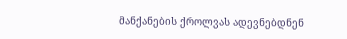მანქანების ქროლვას ადევნებდნენ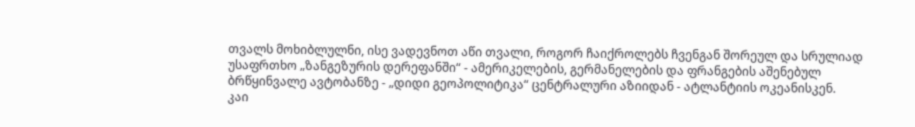თვალს მოხიბლულნი, ისე ვადევნოთ აწი თვალი, როგორ ჩაიქროლებს ჩვენგან შორეულ და სრულიად უსაფრთხო „ზანგეზურის დერეფანში“ - ამერიკელების, გერმანელების და ფრანგების აშენებულ ბრწყინვალე ავტობანზე - „დიდი გეოპოლიტიკა“ ცენტრალური აზიიდან - ატლანტიის ოკეანისკენ.
კაი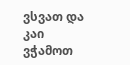ვსვათ და კაი ვჭამოთ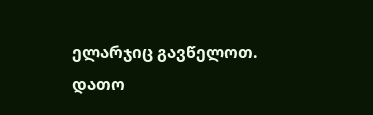ელარჯიც გავწელოთ.
დათო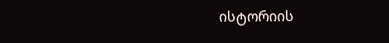ისტორიის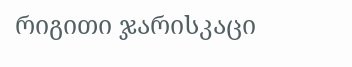რიგითი ჯარისკაცი